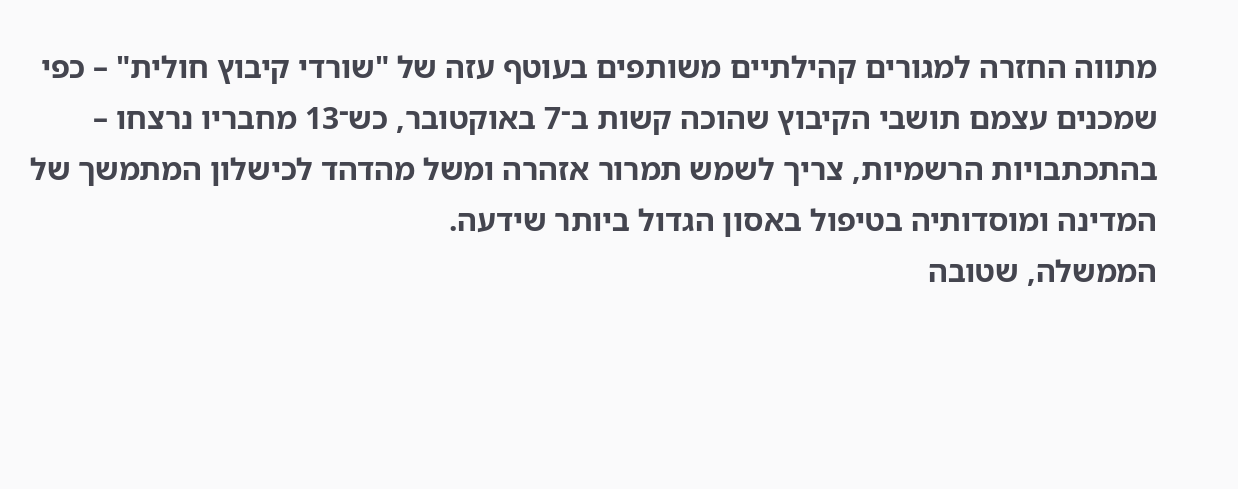מתווה החזרה למגורים קהילתיים משותפים בעוטף עזה של "שורדי קיבוץ חולית" – כפי שמכנים עצמם תושבי הקיבוץ שהוכה קשות ב־7 באוקטובר, כש־13 מחבריו נרצחו – בהתכתבויות הרשמיות, צריך לשמש תמרור אזהרה ומשל מהדהד לכישלון המתמשך של המדינה ומוסדותיה בטיפול באסון הגדול ביותר שידעה.
הממשלה, שטובה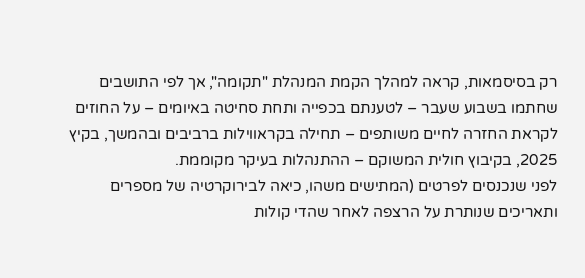רק בסיסמאות, קראה למהלך הקמת המנהלת "תקומה", אך לפי התושבים שחתמו בשבוע שעבר – לטענתם בכפייה ותחת סחיטה באיומים – על החוזים לקראת החזרה לחיים משותפים – תחילה בקראווילות ברביבים ובהמשך, בקיץ 2025, בקיבוץ חולית המשוקם – ההתנהלות בעיקר מקוממת.
לפני שנכנסים לפרטים (המתישים משהו, כיאה לבירוקרטיה של מספרים ותאריכים שנותרת על הרצפה לאחר שהדי קולות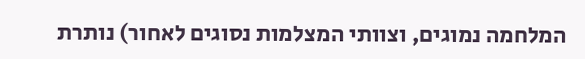המלחמה נמוגים, וצוותי המצלמות נסוגים לאחור) נותרת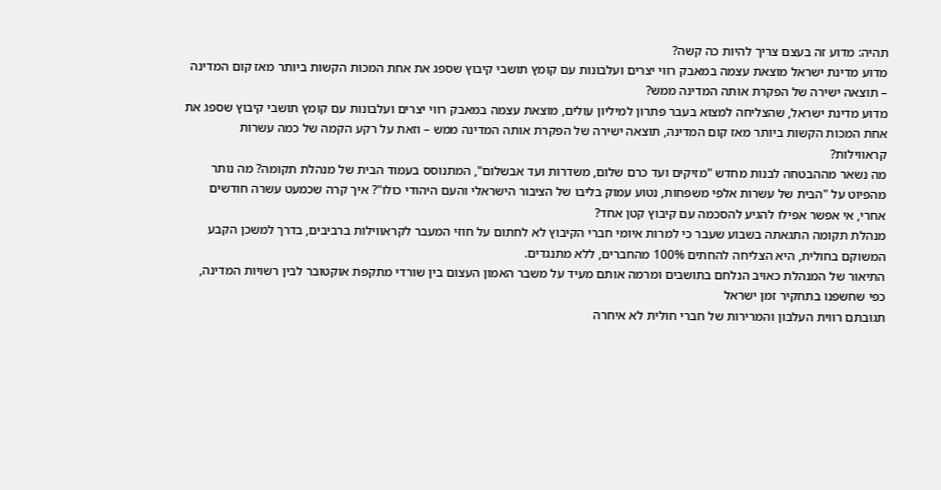תהיה: מדוע זה בעצם צריך להיות כה קשה?
מדוע מדינת ישראל מוצאת עצמה במאבק רווי יצרים ועלבונות עם קומץ תושבי קיבוץ שספג את אחת המכות הקשות ביותר מאז קום המדינה – תוצאה ישירה של הפקרת אותה המדינה ממש?
מדוע מדינת ישראל, שהצליחה למצוא בעבר פתרון למיליון עולים, מוצאת עצמה במאבק רווי יצרים ועלבונות עם קומץ תושבי קיבוץ שספג את אחת המכות הקשות ביותר מאז קום המדינה, תוצאה ישירה של הפקרת אותה המדינה ממש – וזאת על רקע הקמה של כמה עשרות קראווילות?
מה נשאר מההבטחה לבנות מחדש "מזיקים ועד כרם שלום, משדרות ועד אבשלום", המתנוסס בעמוד הבית של מנהלת תקומה? מה נותר מהפיוט על "הבית של עשרות אלפי משפחות, נטוע עמוק בליבו של הציבור הישראלי והעם היהודי כולו"? איך קרה שכמעט עשרה חודשים אחרי, אי אפשר אפילו להגיע להסכמה עם קיבוץ קטן אחד?
מנהלת תקומה התגאתה בשבוע שעבר כי למרות איומי חברי הקיבוץ לא לחתום על חוזי המעבר לקראווילות ברביבים, בדרך למשכן הקבע המשוקם בחולית, היא הצליחה להחתים 100% מהחברים, ללא מתנגדים.
התיאור של המנהלת כאויב הנלחם בתושבים ומרמה אותם מעיד על משבר האמון העצום בין שורדי מתקפת אוקטובר לבין רשויות המדינה, כפי שחשפנו בתחקיר זמן ישראל
תגובתם רווית העלבון והמרירות של חברי חולית לא איחרה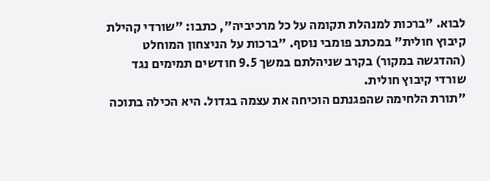לבוא. "ברכות למנהלת תקומה על כל מרכיביה", כתבו: "שורדי קהילת קיבוץ חולית" במכתב פומבי נוסף. "ברכות על הניצחון המוחלט (ההדגשה במקור) בקרב שניהלתם במשך 9.5 חודשים תמימים נגד שורדי קיבוץ חולית.
"תורת הלחימה שהפגנתם הוכיחה את עצמה בגדול. היא הכילה בתוכה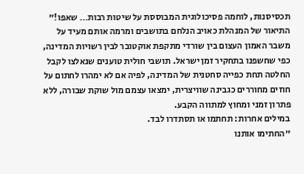תכסיסנות, לוחמה פסיכולוגית המבוססת על שיטות רבות… שאפו!"
התיאור של המנהלת כאויב הנלחם בתושבים ומרמה אותם מעיד על משבר האמון העצום בין שורדי מתקפת אוקטובר לבין רשויות המדינה, כפי שחשפנו בתחקיר זמן ישראל. תושבי חולית טוענים שנאלצו לקבל החלטה תחת כפייה סחטנית של המדינה, לפיה אם לא ימהרו לחתום על חוזים מחוררים כגבינה שוויצרית, ימצאו עצמם מול שוקת שבורה, ללא פתרון זמני ומחוץ למתווה הקבע.
במילים אחרות: תחתמו או תסתדרו לבד.
"החתימו אותנו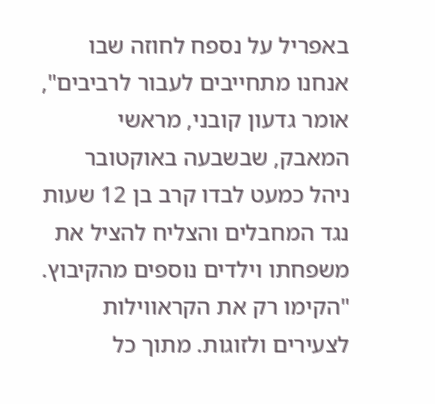באפריל על נספח לחוזה שבו אנחנו מתחייבים לעבור לרביבים", אומר גדעון קובני, מראשי המאבק, שבשבעה באוקטובר ניהל כמעט לבדו קרב בן 12 שעות נגד המחבלים והצליח להציל את משפחתו וילדים נוספים מהקיבוץ.
"הקימו רק את הקראווילות לצעירים ולזוגות. מתוך כל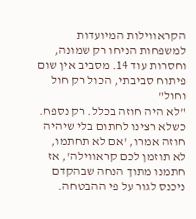הקראווילות המיועדות למשפחות הניחו רק שמונה, וחסרות עוד 14. מסביב אין שום פיתוח סביבתי, הכול רק חול וחול"
"לא היה חוזה בכלל. רק נספח. כשלא רצינו לחתום בלי שיהיה חוזה אמרו, 'אם לא תחתמו, לא תוזמן לכם קראווילה', אז חתמנו מתוך הנחה שבהקדם ניכנס לגור על פי ההבטחה.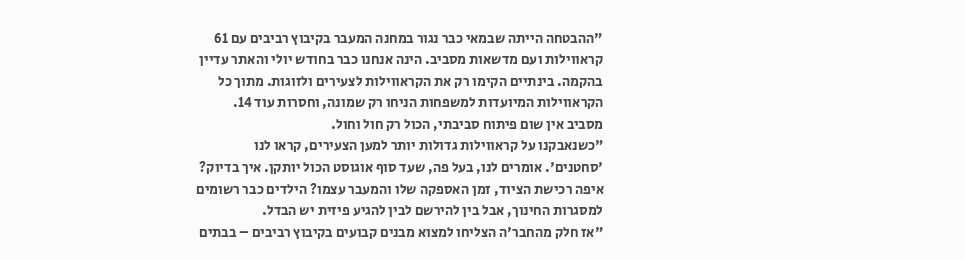"ההבטחה הייתה שבמאי כבר נגור במחנה המעבר בקיבוץ רביבים עם 61 קראווילות ועם מדשאות מסביב. הינה אנחנו כבר בחודש יולי והאתר עדיין בהקמה. בינתיים הקימו רק את הקראווילות לצעירים ולזוגות. מתוך כל הקראווילות המיועדות למשפחות הניחו רק שמונה, וחסרות עוד 14. מסביב אין שום פיתוח סביבתי, הכול רק חול וחול.
"כשנאבקנו על קראווילות גדולות יותר למען הצעירים, קראו לנו 'סחטנים'. אומרים לנו, בעל פה, שעד סוף אוגוסט הכול יותקן. איך בדיוק? איפה רכישת הציוד, זמן האספקה שלו והמעבר עצמו? הילדים כבר רשומים למסגרות החינוך, אבל בין להירשם לבין להגיע פיזית יש הבדל.
"אז חלק מהחבר'ה הצליחו למצוא מבנים קבועים בקיבוץ רביבים – בבתים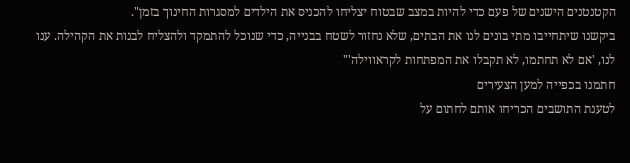הקטנטנים הישנים של פעם כדי להיות במצב שבטוח יצליחו להכניס את הילדים למסגרות החינוך בזמן".
ביקשנו שיתחייבו מתי בונים לנו את הבתים, שלא נחזור לשטח בבנייה, כדי שנוכל להתמקד ולהצליח לבנות את הקהילה. ענו לנו, 'אם לא תחתמו, לא תקבלו את המפתחות לקראווילה'"
חתמנו בכפייה למען הצעירים
לטענת התושבים הכריחו אותם לחתום על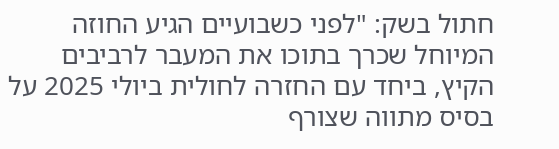חתול בשק: "לפני כשבועיים הגיע החוזה המיוחל שכרך בתוכו את המעבר לרביבים הקיץ, ביחד עם החזרה לחולית ביולי 2025 על בסיס מתווה שצורף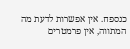כנספח. אין אפשרות לדעת מה המתווה, אין פרמטרים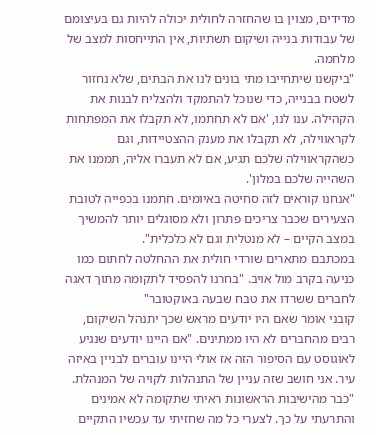מדידים, מצוין בו שהחזרה לחולית יכולה להיות גם בעיצומם של עבודות בנייה ושיקום תשתיות, אין התייחסות למצב של מלחמה.
"ביקשנו שיתחייבו מתי בונים לנו את הבתים, שלא נחזור לשטח בבנייה, כדי שנוכל להתמקד ולהצליח לבנות את הקהילה. ענו לנו, 'אם לא תחתמו, לא תקבלו את המפתחות לקראווילה, לא תקבלו את מענק ההצטיידות, וגם כשהקראווילה שלכם תגיע, אם לא תעברו אליה, תממנו את השהייה שלכם במלון'.
"אנחנו קוראים לזה סחיטה באיומים. חתמנו בכפייה לטובת הצעירים שכבר צריכים פתרון ולא מסוגלים יותר להמשיך במצב הקיים – לא מנטלית וגם לא כלכלית".
במכתבם מתארים שורדי חולית את ההחלטה לחתום כמו כניעה בקרב מול אויב. "בחרנו להפסיד לתקומה מתוך דאגה לחברים ששרדו את טבח שבעה באוקטובר"
קובני אומר שאם היו יודעים מראש שכך יתנהל השיקום, רבים מהחברים לא היו ממתינים. "אם היינו יודעים שנגיע לאוגוסט עם הסיפור הזה אז אולי היינו עוברים לבניין באיזה עיר. אני חושב שזה עניין של התנהלות לקויה של המנהלת.
"כבר מהישיבות הראשונות ראיתי שתקומה לא אמינים והתרעתי על כך. לצערי כל מה שחזיתי עד עכשיו התקיים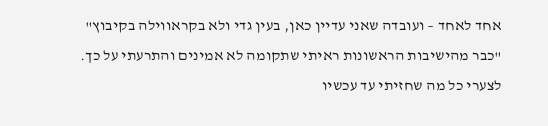אחד לאחד – ועובדה שאני עדיין כאן, בעין גדי ולא בקראווילה בקיבוץ"
"כבר מהישיבות הראשונות ראיתי שתקומה לא אמינים והתרעתי על כך. לצערי כל מה שחזיתי עד עכשיו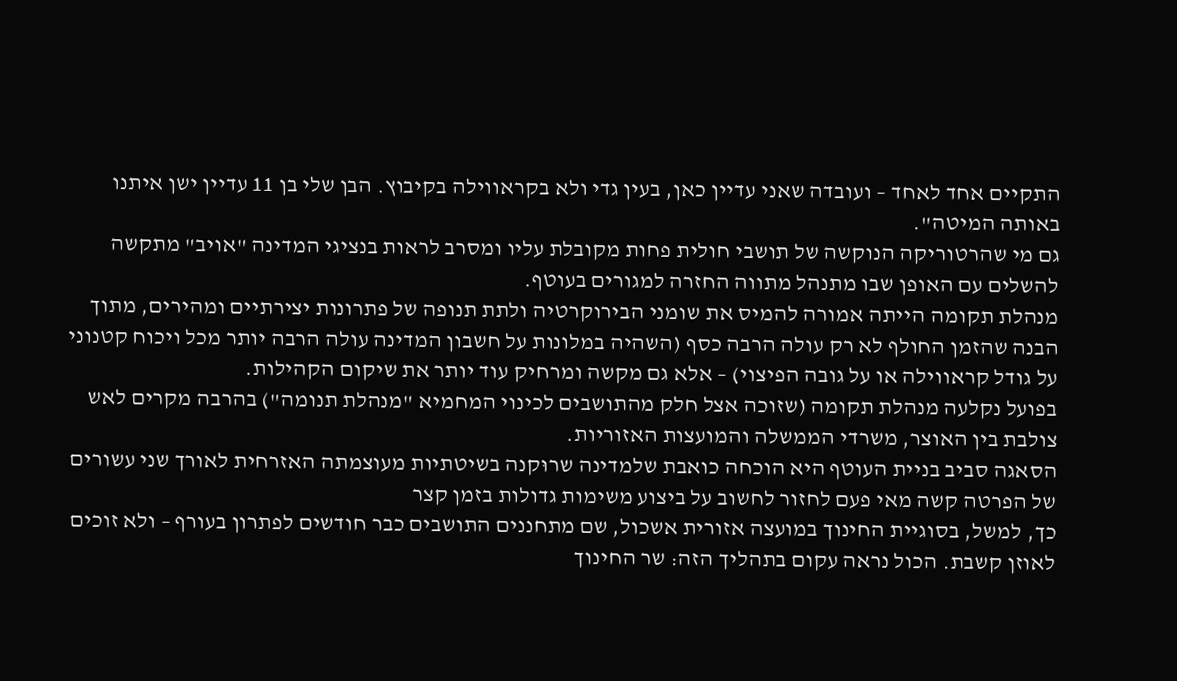התקיים אחד לאחד – ועובדה שאני עדיין כאן, בעין גדי ולא בקראווילה בקיבוץ. הבן שלי בן 11 עדיין ישן איתנו באותה המיטה".
גם מי שהרטוריקה הנוקשה של תושבי חולית פחות מקובלת עליו ומסרב לראות בנציגי המדינה "אויב" מתקשה להשלים עם האופן שבו מתנהל מתווה החזרה למגורים בעוטף.
מנהלת תקומה הייתה אמורה להמיס את שומני הבירוקרטיה ולתת תנופה של פתרונות יצירתיים ומהירים, מתוך הבנה שהזמן החולף לא רק עולה הרבה כסף (השהיה במלונות על חשבון המדינה עולה הרבה יותר מכל ויכוח קטנוני על גודל קראווילה או על גובה הפיצוי) – אלא גם מקשה ומרחיק עוד יותר את שיקום הקהילות.
בפועל נקלעה מנהלת תקומה (שזוכה אצל חלק מהתושבים לכינוי המחמיא "מנהלת תנומה") בהרבה מקרים לאש צולבת בין האוצר, משרדי הממשלה והמועצות האזוריות.
הסאגה סביב בניית העוטף היא הוכחה כואבת שלמדינה שרוּקנה בשיטתיות מעוצמתה האזרחית לאורך שני עשורים של הפרטה קשה מאי פעם לחזור לחשוב על ביצוע משימות גדולות בזמן קצר
כך, למשל, בסוגיית החינוך במועצה אזורית אשכול, שם מתחננים התושבים כבר חודשים לפתרון בעורף – ולא זוכים לאוזן קשבת. הכול נראה עקום בתהליך הזה: שר החינוך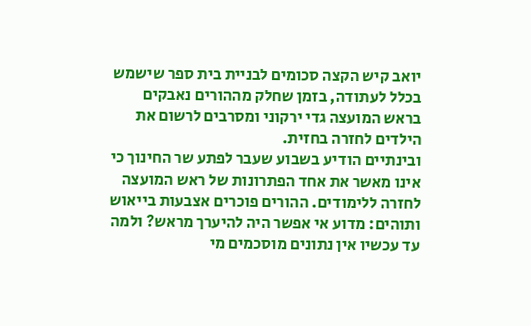יואב קיש הקצה סכומים לבניית בית ספר שישמש בכלל לעתודה, בזמן שחלק מההורים נאבקים בראש המועצה גדי ירקוני ומסרבים לרשום את הילדים לחזרה בחזית.
ובינתיים הודיע בשבוע שעבר לפתע שר החינוך כי אינו מאשר את אחד הפתרונות של ראש המועצה לחזרה ללימודים. ההורים פוכרים אצבעות בייאוש ותוהים: מדוע אי אפשר היה להיערך מראש? ולמה עד עכשיו אין נתונים מוסכמים מי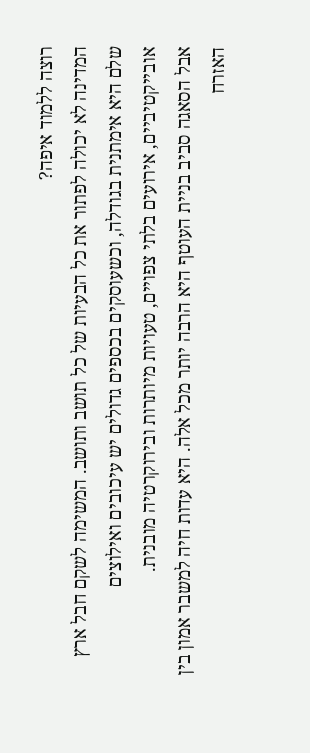רוצה ללמוד איפה?
המדינה לא יכולה לפתור את כל הבעיות של כל תושב ותושב. המשימה לשקם חבל ארץ שלם היא אימתנית בגודלה, וכשעוסקים בכספים גדולים יש עיכובים ואילוצים אובייקטיביים, אירועים בלתי צפויים, טעויות מיותרות ובירוקרטיה מובנית.
אבל הסאגה סביב בניית העוטף היא הרבה יותר מכל אלה. היא עדות חיה למשבר אמון בין האזרח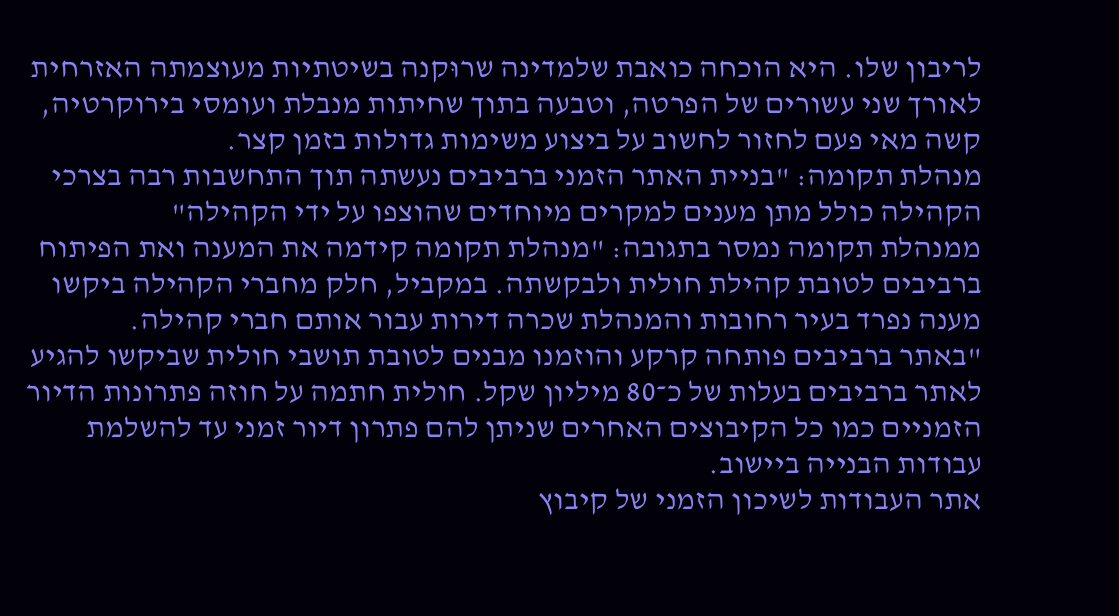לריבון שלו. היא הוכחה כואבת שלמדינה שרוּקנה בשיטתיות מעוצמתה האזרחית לאורך שני עשורים של הפרטה, וטבעה בתוך שחיתות מנבלת ועומסי בירוקרטיה, קשה מאי פעם לחזור לחשוב על ביצוע משימות גדולות בזמן קצר.
מנהלת תקומה: "בניית האתר הזמני ברביבים נעשתה תוך התחשבות רבה בצרכי הקהילה כולל מתן מענים למקרים מיוחדים שהוצפו על ידי הקהילה"
ממנהלת תקומה נמסר בתגובה: "מנהלת תקומה קידמה את המענה ואת הפיתוח ברביבים לטובת קהילת חולית ולבקשתה. במקביל, חלק מחברי הקהילה ביקשו מענה נפרד בעיר רחובות והמנהלת שכרה דירות עבור אותם חברי קהילה.
"באתר ברביבים פותחה קרקע והוזמנו מבנים לטובת תושבי חולית שביקשו להגיע לאתר ברביבים בעלות של כ־80 מיליון שקל. חולית חתמה על חוזה פתרונות הדיור הזמניים כמו כל הקיבוצים האחרים שניתן להם פתרון דיור זמני עד להשלמת עבודות הבנייה ביישוב.
אתר העבודות לשיכון הזמני של קיבוץ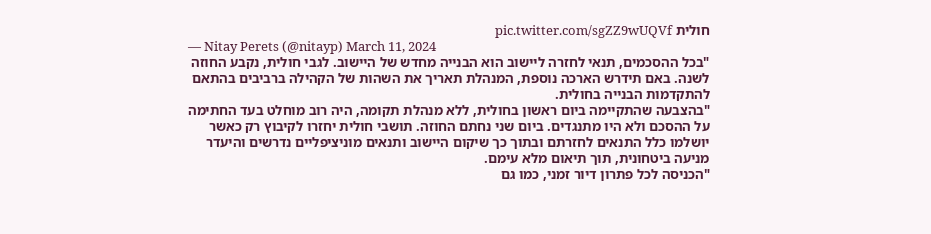חולית pic.twitter.com/sgZZ9wUQVf
— Nitay Perets (@nitayp) March 11, 2024
"בכל ההסכמים, תנאי לחזרה ליישוב הוא הבנייה מחדש של היישוב. לגבי חולית, נקבע החוזה לשנה. באם תידרש הארכה נוספת, המנהלת תאריך את השהות של הקהילה ברביבים בהתאם להתקדמות הבנייה בחולית.
"בהצבעה שהתקיימה ביום ראשון בחולית, ללא מנהלת תקומה, היה רוב מוחלט בעד החתימה על ההסכם ולא היו מתנגדים. ביום שני נחתם החוזה. תושבי חולית יחזרו לקיבוץ רק כאשר יושלמו כלל התנאים לחזרתם ובתוך כך שיקום היישוב ותנאים מוניציפליים נדרשים והיעדר מניעה ביטחונית, תוך תיאום מלא עימם.
"הכניסה לכל פתרון דיור זמני, כמו גם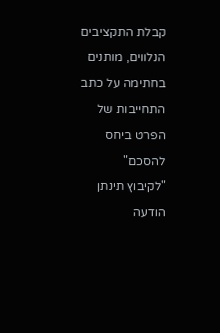קבלת התקציבים הנלווים, מותנים בחתימה על כתב התחייבות של הפרט ביחס להסכם"
"לקיבוץ תינתן הודעה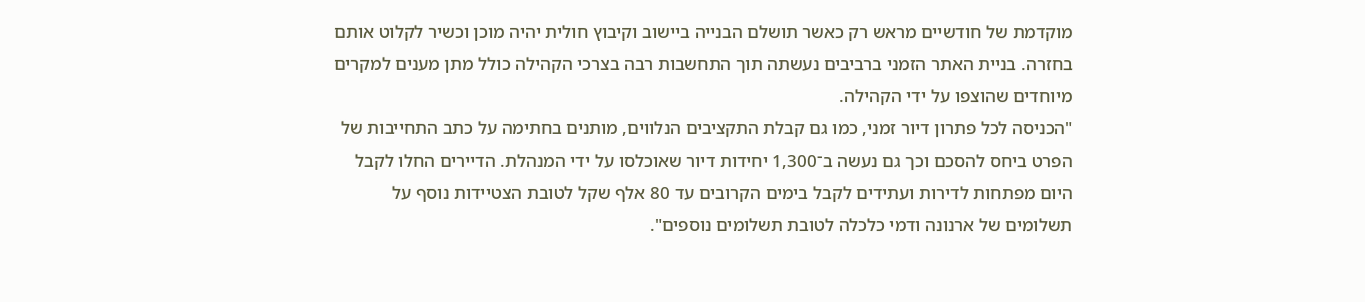מוקדמת של חודשיים מראש רק כאשר תושלם הבנייה ביישוב וקיבוץ חולית יהיה מוכן וכשיר לקלוט אותם בחזרה. בניית האתר הזמני ברביבים נעשתה תוך התחשבות רבה בצרכי הקהילה כולל מתן מענים למקרים מיוחדים שהוצפו על ידי הקהילה.
"הכניסה לכל פתרון דיור זמני, כמו גם קבלת התקציבים הנלווים, מותנים בחתימה על כתב התחייבות של הפרט ביחס להסכם וכך גם נעשה ב־1,300 יחידות דיור שאוכלסו על ידי המנהלת. הדיירים החלו לקבל היום מפתחות לדירות ועתידים לקבל בימים הקרובים עד 80 אלף שקל לטובת הצטיידות נוסף על תשלומים של ארנונה ודמי כלכלה לטובת תשלומים נוספים".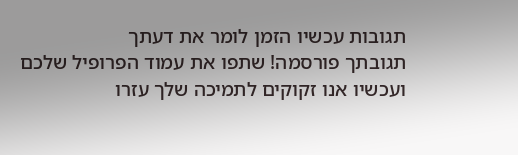תגובות עכשיו הזמן לומר את דעתך
תגובתך פורסמה! שתפו את עמוד הפרופיל שלכם
ועכשיו אנו זקוקים לתמיכה שלך עזרו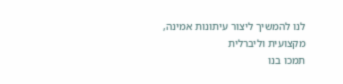לנו להמשיך ליצור עיתונות אמינה, מקצועית וליברלית
תמכו בנו